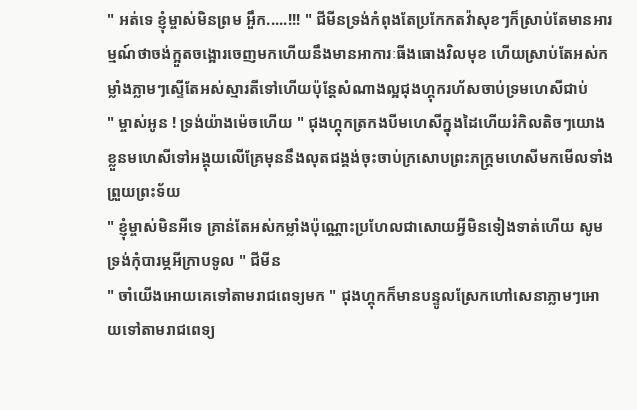" អត់ទេ ខ្ញុំម្ចាស់មិនព្រម អួឹក.....!!! " ជីមីនទ្រង់កំពុងតែប្រកែកតវ៉ាសុខៗក៏ស្រាប់តែមានអារម្មណ៍ថាចង់ក្អួតចង្អោរចេញមកហើយនឹងមានអាការៈធីងធោងវិលមុខ ហើយស្រាប់តែអស់កម្លាំងភ្លាមៗស្ទើតែអស់ស្មារតីទៅហើយប៉ុន្ដែសំណាងល្អជុងហ្គុករហ័សចាប់ទ្រមហេសីជាប់
" ម្ចាស់អូន ! ទ្រង់យ៉ាងម៉េចហើយ " ជុងហ្គុកត្រកងបីមហេសីក្នុងដៃហើយរំកិលតិចៗយោងខ្លួនមហេសីទៅអង្គុយលើគ្រែមុននឹងលុតជង្គង់ចុះចាប់ក្រសោបព្រះភក្ត្រមហេសីមកមើលទាំងព្រួយព្រះទ័យ
" ខ្ញុំម្ចាស់មិនអីទេ គ្រាន់តែអស់កម្លាំងប៉ុណ្ណោះប្រហែលជាសោយអ្វីមិនទៀងទាត់ហើយ សូមទ្រង់កុំបារម្ភអីក្រាបទូល " ជីមីន
" ចាំយើងអោយគេទៅតាមរាជពេទ្យមក " ជុងហ្គុកក៏មានបន្ទូលស្រែកហៅសេនាភ្លាមៗអោយទៅតាមរាជពេទ្យ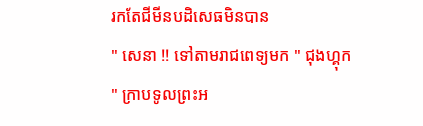រកតែជីមីនបដិសេធមិនបាន
" សេនា !! ទៅតាមរាជពេទ្យមក " ជុងហ្គុក
" ក្រាបទូលព្រះអ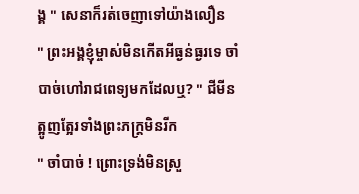ង្គ " សេនាក៏រត់ចេញាទៅយ៉ាងលឿន
" ព្រះអង្គខ្ញុំម្ចាស់មិនកើតអីធ្ងន់ធ្ងរទេ ចាំបាច់ហៅរាជពេទ្យមកដែលឬ? " ជីមីនត្អូញត្អែរទាំងព្រះភក្ត្រមិនរីក
" ចាំបាច់ ! ព្រោះទ្រង់មិនស្រួ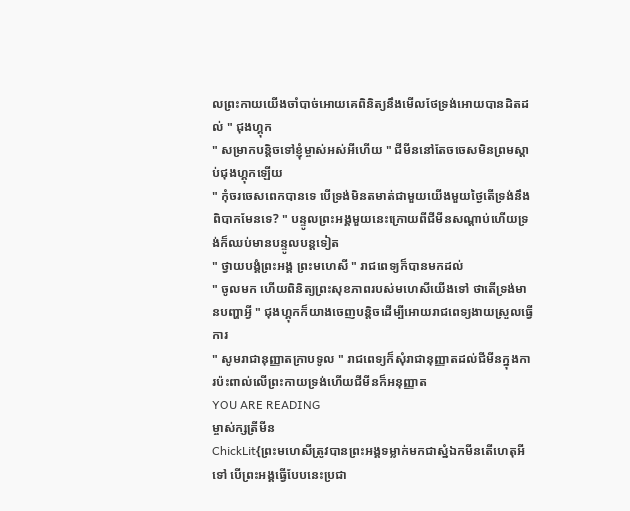លព្រះកាយយើងចាំបាច់អោយគេពិនិត្យនឹងមើលថែទ្រង់អោយបានដិតដល់ " ជុងហ្គុក
" សម្រាកបន្តិចទៅខ្ញុំម្ចាស់អស់អីហើយ " ជីមីននៅតែចចេសមិនព្រមស្ដាប់ជុងហ្គុកឡើយ
" កុំចរចេសពេកបានទេ បើទ្រង់មិនតមាត់ជាមួយយើងមួយថ្ងៃតើទ្រង់នឹងពិបាកមែនទេ? " បន្ទូលព្រះអង្គមួយនេះក្រោយពីជីមីនសណ្ដាប់ហើយទ្រង់ក៏ឈប់មានបន្ទូលបន្តទៀត
" ថ្វាយបង្គំព្រះអង្គ ព្រះមហេសី " រាជពេទ្យក៏បានមកដល់
" ចូលមក ហើយពិនិត្យព្រះសុខភាពរបស់មហេសីយើងទៅ ថាតើទ្រង់មានបញ្ហាអ្វី " ជុងហ្គុកក៏យាងចេញបន្តិចដើម្បីអោយរាជពេទ្យងាយស្រួលធ្វើការ
" សូមរាជានុញ្ញាតក្រាបទូល " រាជពេទ្យក៏សុំរាជានុញ្ញាតដល់ជីមីនក្នុងការប៉ះពាល់លើព្រះកាយទ្រង់ហើយជីមីនក៏អនុញ្ញាត
YOU ARE READING
ម្ចាស់ក្សត្រីមីន
ChickLit{ព្រះមហេសីត្រូវបានព្រះអង្គទម្លាក់មកជាស្នំឯកមីនតើហេតុអីទៅ បើព្រះអង្គធ្វើបែបនេះប្រជា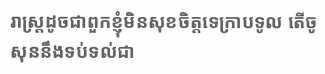រាស្ត្រដូចជាពួកខ្ញុំមិនសុខចិត្តទេក្រាបទូល តើចូសុននឹងទប់ទល់ជា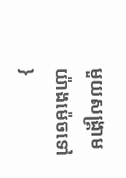មួយសង្គ្រាមយ៉ាងម៉េចទៅ }